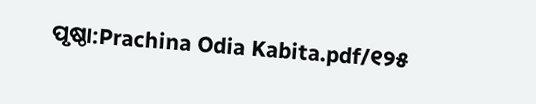ପୃଷ୍ଠା:Prachina Odia Kabita.pdf/୧୨୫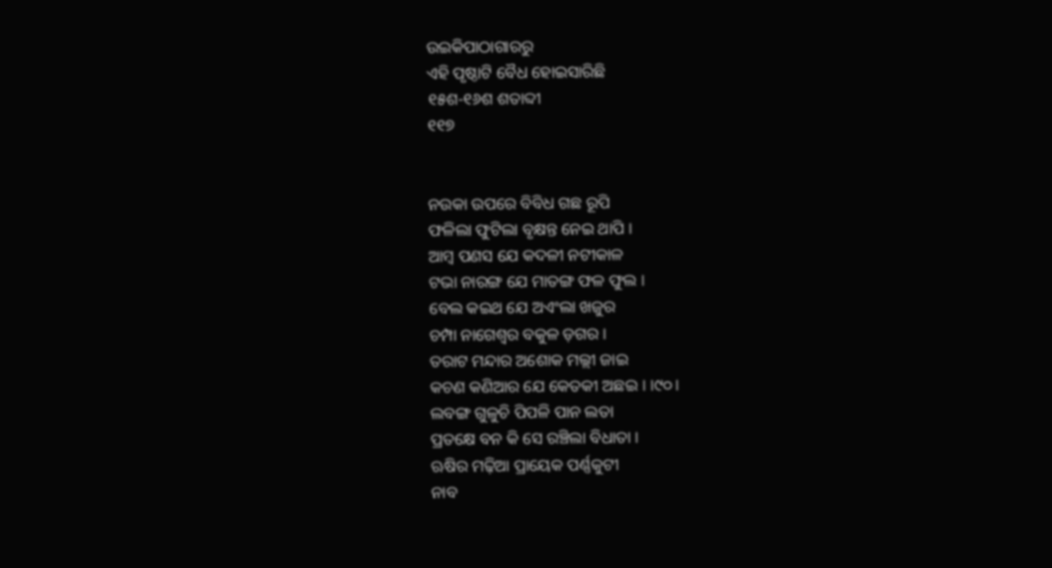ଉଇକିପାଠାଗାର‌ରୁ
ଏହି ପୃଷ୍ଠାଟି ବୈଧ ହୋଇସାରିଛି
୧୫ଶ-୧୬ଶ ଶତାବ୍ଦୀ
୧୧୭


ନଉକା ଉପରେ ବିବିଧ ଗଛ ରୂପି
ଫଳିଲା ଫୁଟିଲା ବୃକ୍ଷନ୍ତ ନେଇ ଥାପି ।
ଆମ୍ବ ପଣସ ଯେ କଦଳୀ ନଟୀକାଳ
ଟଭା ନାରଙ୍ଗ ଯେ ମାତଙ୍ଗ ଫଳ ଫୁଲ ।
ବେଲ କଇଥ ଯେ ଅଏଂଲା ଖଜୁର
ଚମ୍ପା ନାଗେଶ୍ୱର ବକୁଳ ଡ଼ଗର ।
ତରାଟ ମନ୍ଦାର ଅଶୋକ ମଲ୍ଲୀ ଜାଇ
କଚଣ କଣିଆର ଯେ କେତକୀ ଅଛଇ । ।୯୦।
ଲବଙ୍ଗ ଗୁଳୁଚି ପିପଳି ପାନ ଲତା
ପ୍ରତକ୍ଷେ ବନ କି ସେ ରଞ୍ଚିଲା ବିଧାତା ।
ଋଷିର ମଢ଼ିଆ ପ୍ରାୟେକ ପର୍ଣ୍ଣକୁଟୀ
ନାବ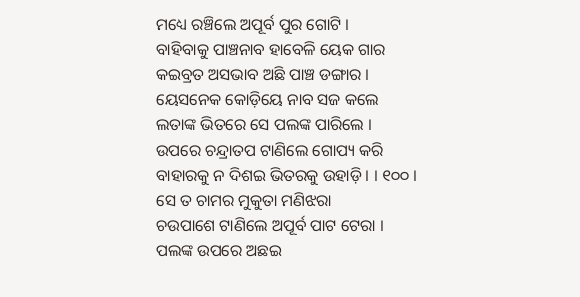ମଧ୍ୟେ ରଞ୍ଚିଲେ ଅପୂର୍ବ ପୁର ଗୋଟି ।
ବାହିବାକୁ ପାଞ୍ଚନାବ ହାବେଳି ୟେକ ଗାର
କଇବ୍ରତ ଅସଭାବ ଅଛି ପାଞ୍ଚ ଡଙ୍ଗାର ।
ୟେସନେକ କୋଡ଼ିୟେ ନାବ ସଜ କଲେ
ଲତାଙ୍କ ଭିତରେ ସେ ପଲଙ୍କ ପାରିଲେ ।
ଉପରେ ଚନ୍ଦ୍ରାତପ ଟାଣିଲେ ଗୋପ୍ୟ କରି
ବାହାରକୁ ନ ଦିଶଇ ଭିତରକୁ ଉହାଡ଼ି । । ୧୦୦ ।
ସେ ତ ଚାମର ମୁକୁତା ମଣିଝରା
ଚଉପାଶେ ଟାଣିଲେ ଅପୂର୍ବ ପାଟ ଟେରା ।
ପଲଙ୍କ ଉପରେ ଅଛଇ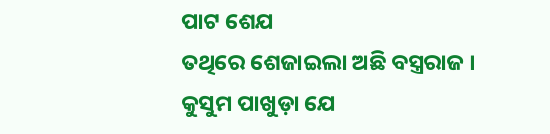ପାଟ ଶେଯ
ତଥିରେ ଶେଜାଇଲା ଅଛି ବସ୍ତ୍ରରାଜ ।
କୁସୁମ ପାଖୁଡ଼ା ଯେ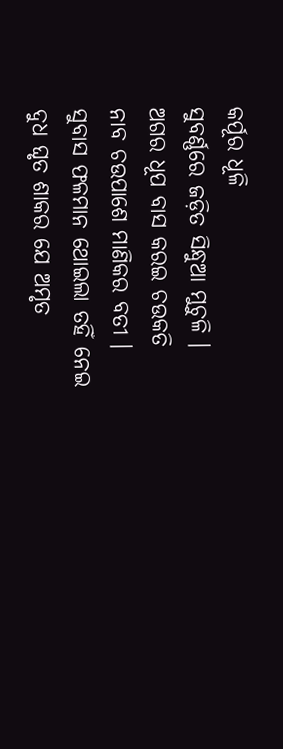କର୍ପୂର ଧୂଳି
ସୁବର୍ଣ୍ଣରେ ଜଡ଼ିତ ସିନ୍ଧୁଆ ମୁଚୁଳି ।
ଅଗର ଧୂପ ବାସ କରଇ ଚଉକତି
ନାବ ଚଉପାଶେ ମାଣିକର ବତୀ ।
ସୁବାସ ଫଳମାନ ଥୋଇଲା ତହିଁ ନେଇ
ଦୁଧ ଘୃତ ଶାକର ଯେ ଅମୃତ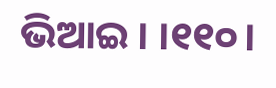ଭିଆଇ । ।୧୧୦।